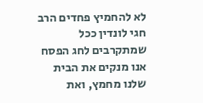לא להחמיץ פחדים הרב חגי לונדין ככל שמתקרבים לחג הפסח אנו מנקים את הבית שלנו מחמץ, ואת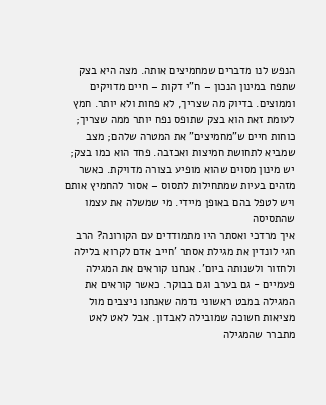הנפש לנו מדברים שמחמיצים אותה. מצה היא בצק שתפח במינון הנכון – ח"י דקות – חיים מדויקים וממוצים. בדיוק מה שצריך, לא פחות ולא יותר. חמץ לעומת זאת הוא בצק שתופס נפח יותר ממה שצריך; כוחות חיים ש"מחמיצים" את המטרה שלהם; מצב שמביא לתחושת חמיצות ואכזבה. פחד הוא כמו בצק; יש מינון מסוים שהוא מופיע בצורה מדויקת. כאשר מזהים בעיות שמתחילות לתסוס – אסור להחמיץ אותם ויש לטפל בהם באופן מיידי. מי שמשלה את עצמו שהתסיסה
איך מרדכי ואסתר היו מתמודדים עם הקורונה? הרב חגי לונדין את מגילת אסתר 'חייב אדם לקרוא בלילה ולחזור ולשנותה ביום'. אנחנו קוראים את המגילה פעמיים - גם בערב וגם בבוקר. כאשר קוראים את המגילה במבט ראשוני נדמה שאנחנו ניצבים מול מציאות חשוכה שמובילה לאבדון. אבל לאט לאט מתברר שהמגילה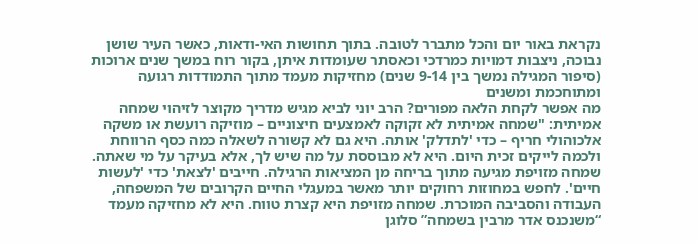נקראת באור יום והכל מתברר לטובה. בתוך תחושות האי-ודאות, כאשר העיר שושן נבוכה, ניצבות דמויות כמרדכי וכאסתר שעומדות איתן, בקור רוח במשך שנים ארוכות (סיפור המגילה נמשך בין 9-14 שנים) מחזיקות מעמד מתוך התמודדות רגועה ומתוחכמת ומשנים
מה אפשר לקחת הלאה מפורים? הרב יוני לביא מגיש מדריך מקוצר לזיהוי שמחה אמיתית: "שמחה אמיתית לא זקוקה לאמצעים חיצוניים – מוזיקה רועשת או משקה אלכוהולי חריף – כדי 'לתדלק' אותה. היא גם לא קשורה לשאלה כמה כסף הרווחת ולכמה לייקים זכית היום. היא לא מבוססת על מה שיש לך, אלא בעיקר על מי שאתה. שמחה מזויפת מגיעה מתוך בריחה מן המציאות הרגילה. חייבים 'לצאת' כדי 'לעשות חיים'. לחפש במחוזות רחוקים יותר מאשר במעגלי החיים הקרובים של המשפחה, העבודה והסביבה המוכרת. שמחה מזויפת היא קצרת טווח. היא לא מחזיקה מעמד
“משנכנס אדר מרבין בשמחה” סלוגן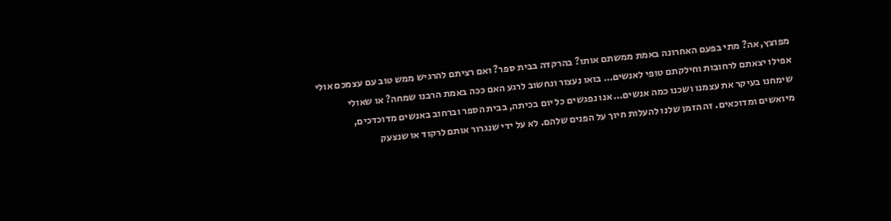מפוצץ, אה? מתי בפעם האחרונה באמת ממשתם אותו? בהרקדה בבית ספר? ואם רציתם להרגיש ממש טוב עם עצמכם אולי אפילו יצאתם לרחובות וחילקתם טופי לאנשים… בואו נעצור ונחשוב לרגע האם ככה באמת הרבנו שמחה? או שאולי שימחנו בעיקר את עצמנו ושכנו כמה אנשים… אנו נפגשים כל יום בכיתה, בבית הספר וברחוב באנשים מדוכדכים, מיואשים ומדוכאים. זה הזמן שלנו להעלות חיוך על הפנים שלהם. לא על ידי שנגרור אותם לרקוד או שנצעק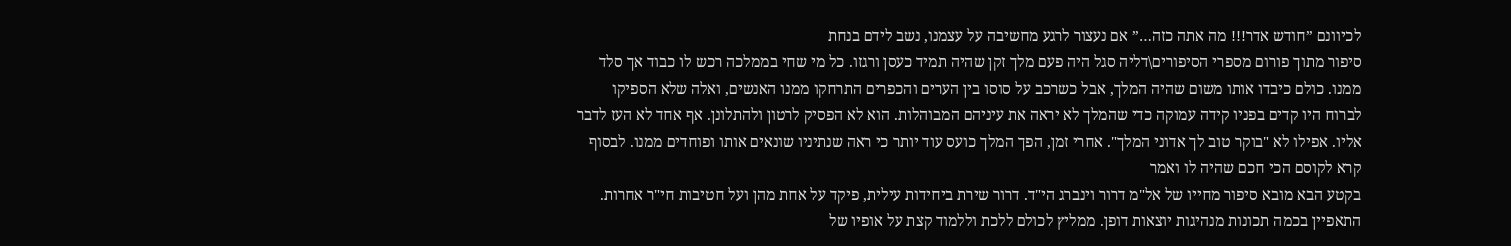לכיוונם ”חודש אדר!!! מה אתה כזה…” אם נעצור לרגע מחשיבה על עצמנו, נשב לידם בנחת
סיפור מתוך פורום מספרי הסיפורים\דליה סגל היה פעם מלך זקן שהיה תמיד כעסן ורגזו. כל מי שחי בממלכה רכש לו כבוד אך סלד ממנו. כולם כיבדו אותו משום שהיה המלך, אבל כשרכב על סוסו בין הערים והכפרים התרחקו ממנו האנשים, ואלה שלא הספיקו לברוח היו קדים בפניו קידה עמוקה כדי שהמלך לא יראה את עיניהם המבוהלות. הוא לא הפסיק לרטון ולהתלונן. אף אחד לא העז לדבר אליו. אפילו לא "בוקר טוב לך אדוני המלך". אחרי זמן, הפך המלך כועס עוד יותר כי ראה שנתיניו שונאים אותו ופוחדים ממנו. לבסוף קרא לקוסם הכי חכם שהיה לו ואמר
בקטע הבא מובא סיפור מחייו של אל"מ דרור וינברג הי"ד. דרור שירת ביחידות עילית, פיקד על אחת מהן ועל חטיבות חי"ר אחרות. התאפיין בכמה תכונות מנהיגות יוצאות דופן. ממליץ לכולם ללכת וללמוד קצת על אופיו של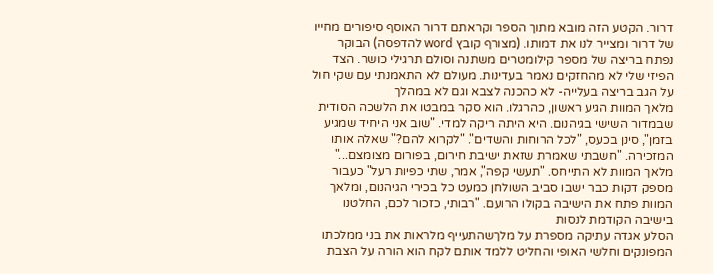דרור. הקטע הזה מובא מתוך הספר וקראתם דרור האוסף סיפורים מחייו של דרור ומצייר לנו את דמותו. (מצורף קובץ word להדפסה) הבוקר נפתח בריצה של מספר קילומטרים משתנה וסולם תרגילי כושר. הצד הפיזי שלי לא מהחזקים נאמר בעדינות. מעולם לא התאמנתי עם שקי חול על הגב בריצה בעלייה- לא כהכנה לצבא וגם לא במהלך
מלאך המוות הגיע ראשון, כהרגלו. הוא סקר במבטו את הלשכה הסודית שבמדור השישי בגיהנום. היא היתה ריקה למדי. "שוב אני היחיד שמגיע בזמן", סינן בכעס, "לכל הרוחות והשדים". "לקרוא להם?" שאלה אותו המזכירה. "חשבתי שאמרת שזאת ישיבת חירום, בפורום מצומצם..." מלאך המוות לא התייחס. "תעשי קפה", אמר, שתי כפיות רעל" כעבור מספק דקות כבר ישבו סביב השולחן כמעט כל בכירי הגיהנום, ומלאך המוות פתח את הישיבה בקולו הרועם. "רבותי, כזכור לכם, החלטנו בישיבה הקודמת לנסות
הסלע אגדה עתיקה מספרת על מלךשהתעייף מלראות את בני ממלכתו המפונקים וחלשי האופי והחליט ללמד אותם לקח הוא הורה על הצבת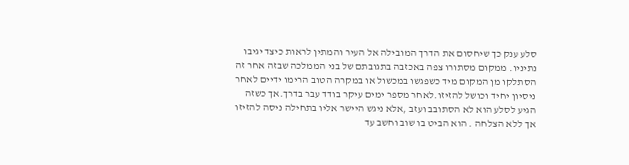סלע ענק כך שיחסום את הדרך המובילה אל העיר והמתין לראות כיצד יגיבו נתיניו. ממקום מסתורו צפה באכזבה בתגובתם של בני הממלכה שבזה אחר זה הסתלקו מן המקום מיד כשפגשו במכשול או במקרה הטוב הרימו ידיים לאחר ניסיון יחיד וכושל להזיזו.לאחר מספר ימים עיקר בודד עבר בדרך.אך כשזה הגיע לסלע הוא לא הסתובב ועזב ,אלא ניגש היישר אליו בתחילה ניסה להזיזו אך ללא הצלחה . הוא הביט בו שוב וחשב עד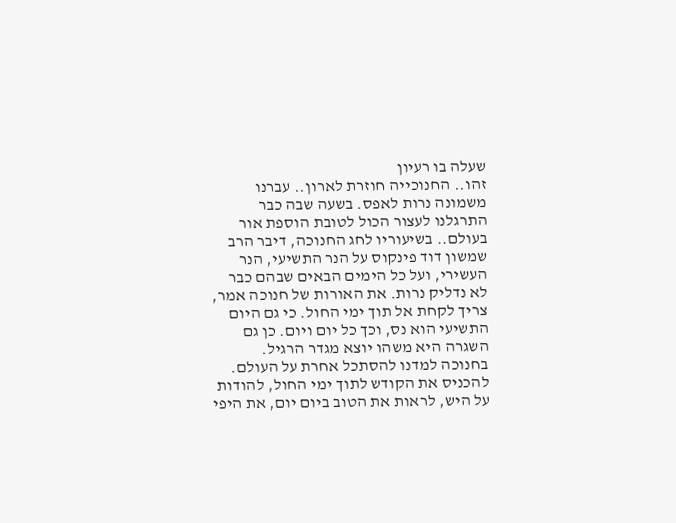שעלה בו רעיון
זהו.. החנוכייה חוזרת לארון.. עברנו משמונה נרות לאפס. בשעה שבה כבר התרגלנו לעצור הכול לטובת הוספת אור בעולם.. בשיעוריו לחג החנוכה, דיבר הרב שמשון דוד פינקוס על הנר התשיעי, הנר העשירי, ועל כל הימים הבאים שבהם כבר לא נדליק נרות. את האורות של חנוכה אמר, צריך לקחת אל תוך ימי החול. כי גם היום התשיעי הוא נס, וכך כל יום ויום. כן גם השגרה היא משהו יוצא מגדר הרגיל. בחנוכה למדנו להסתכל אחרת על העולם. להכניס את הקודש לתוך ימי החול, להודות על היש, לראות את הטוב ביום יום, את היפי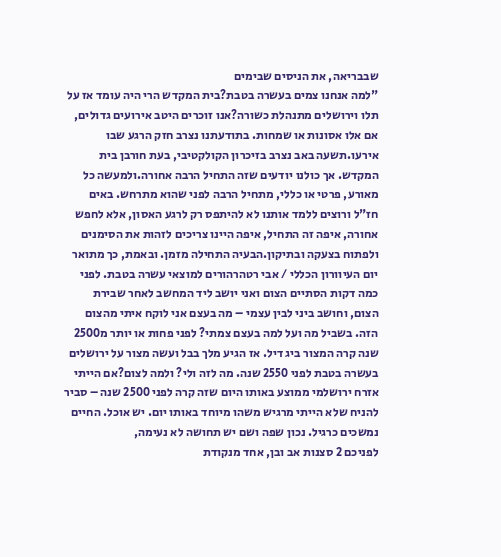שבבריאה, את הניסים שבימים
"למה אנחנו צמים בעשרה בטבת?בית המקדש הרי היה עומד אז על תלו וירושלים מתנהלת כשורה?אנו זוכרים היטב אירועים גדולים, אם אלו אסונות או שמחות. בתודעתנו נצרב חזק הרגע שבו אירעו.תשעה באב נצרב בזיכרון הקולקטיבי, בעת חורבן בית המקדש. אך כולנו יודעים שזה התחיל הרבה אחורה.ולמעשה כל מאורע, פרטי או כללי, מתחיל הרבה לפני שהוא מתרחש. באים חז"ל ורוצים ללמד אותנו לא להיתפס רק לרגע האסון, אלא לחפש אחורה, איפה זה התחיל, איפה היינו צריכים לזהות את הסימנים ולפתוח בצעקה ובתיקון.הבעיה התחילה מזמן. ובאמת, כך מתואר
יום העיוורון הכללי / אבי רטהרהורים למוצאי עשרה בטבת. לפני כמה דקות הסתיים הצום ואני יושב ליד המחשב לאחר שבירת הצום, וחושב ביני לבין עצמי – מה בעצם אני לוקח איתי מהצום הזה. בשביל מה ועל למה בעצם צמתי? לפני פחות או יותר מ2500 שנה קרה המצור ביג דיל. אז הגיע מלך בבל ועשה מצור על ירושלים בעשרה בטבת לפני 2550 שנה. מה לזה ולי? ולמה לצום?אם הייתי אזרח ירושלמי ממוצע באותו היום שזה קרה לפני 2500 שנה – סביר להניח שלא הייתי מרגיש משהו מיוחד באותו יום. יש אוכל. החיים נמשכים כרגיל. נכון שפה ושם יש תחושה לא נעימה,
לפניכם 2 סצנות אב ובן, אחד מנקודת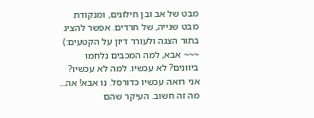מבט של אב ובן חילונים, ומנקודת מבט שנייה, של חרדים. אפשר להציג בתור הצגה ולעורר דיון על הקטעים:) ~~~ אבא, למה המכבים נלחמו ביוונים? לא עכשיו. למה לא עכשיו? אני רואה עכשיו כדורסל. נו אבא! אה... מה זה חשוב. העיקר שהם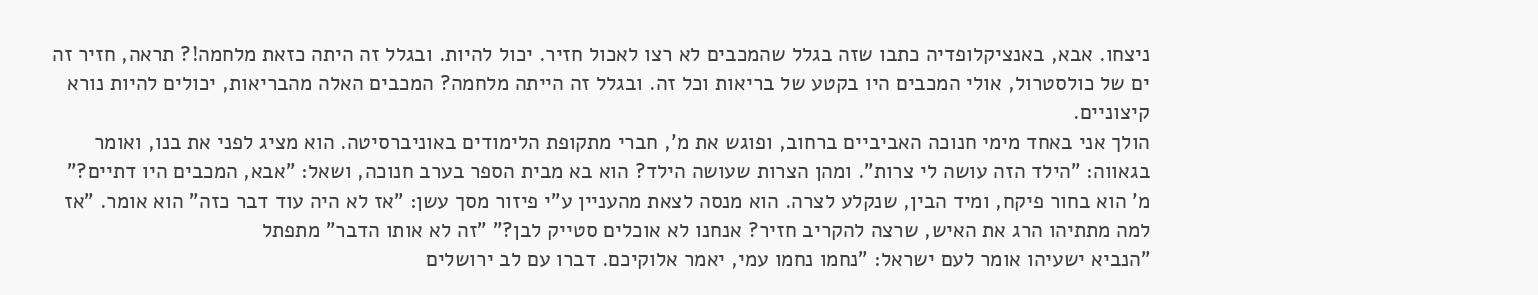ניצחו. אבא, באנציקלופדיה כתבו שזה בגלל שהמכבים לא רצו לאכול חזיר. יכול להיות. ובגלל זה היתה כזאת מלחמה!? תראה, חזיר זה ים של כולסטרול, אולי המכבים היו בקטע של בריאות וכל זה. ובגלל זה הייתה מלחמה? המכבים האלה מהבריאות, יכולים להיות נורא קיצוניים.
הולך אני באחד מימי חנוכה האביביים ברחוב, ופוגש את מ', חברי מתקופת הלימודים באוניברסיטה. הוא מציג לפני את בנו, ואומר בגאווה: "הילד הזה עושה לי צרות". ומהן הצרות שעושה הילד? הוא בא מבית הספר בערב חנוכה, ושאל: "אבא, המכבים היו דתיים?" מ' הוא בחור פיקח, ומיד הבין, שנקלע לצרה. הוא מנסה לצאת מהעניין ע"י פיזור מסך עשן: "אז לא היה עוד דבר כזה" הוא אומר. "אז למה מתתיהו הרג את האיש, שרצה להקריב חזיר? אנחנו לא אוכלים סטייק לבן?" "זה לא אותו הדבר" מתפתל
"הנביא ישעיהו אומר לעם ישראל: "נחמו נחמו עמי, יאמר אלוקיכם. דברו עם לב ירושלים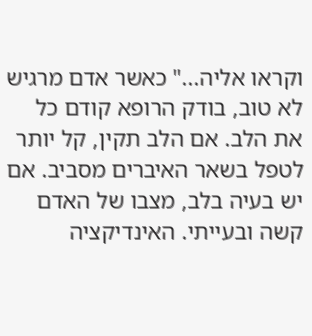וקראו אליה..." כאשר אדם מרגיש לא טוב, בודק הרופא קודם כל את הלב. אם הלב תקין, קל יותר לטפל בשאר האיברים מסביב. אם יש בעיה בלב, מצבו של האדם קשה ובעייתי. האינדיקציה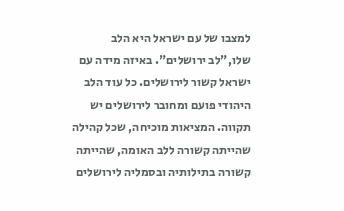למצבו של עם ישראל היא הלב שלו,"לב ירושלים". באיזה מידה עם ישראל קשור לירושלים. כל עוד הלב היהודי פועם ומחובר לירושלים יש תקווה. המציאות מוכיחה, שכל קהילה שהייתה קשורה ללב האומה, שהייתה קשורה בתילותיה ובסמליה לירושלים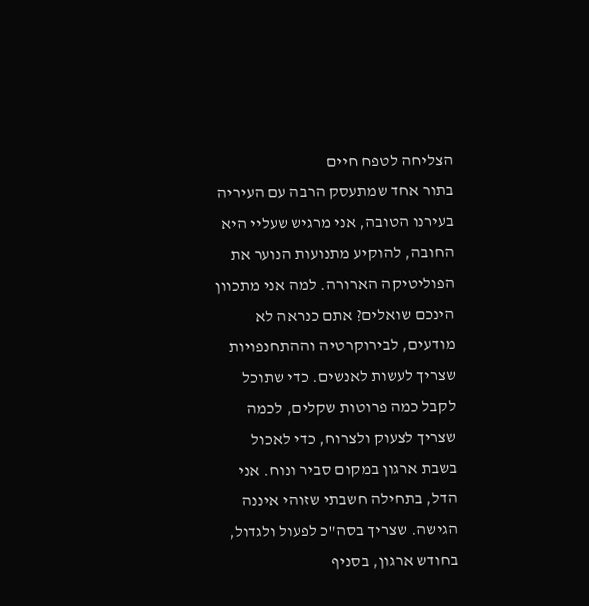הצליחה לטפח חיים
בתור אחד שמתעסק הרבה עם העיריה בעירנו הטובה, אני מרגיש שעליי היא החובה, להוקיע מתנועות הנוער את הפוליטיקה הארורה. למה אני מתכוון הינכם שואלים? אתם כנראה לא מודעים, לבירוקרטיה וההתחנפויות שצריך לעשות לאנשים. כדי שתוכל לקבל כמה פרוטות שקלים, לכמה שצריך לצעוק ולצרוח, כדי לאכול בשבת ארגון במקום סביר ונוח. אני הדל, בתחילה חשבתי שזוהי איננה הגישה. שצריך בסה"כ לפעול ולגדול, בחודש ארגון, בסניף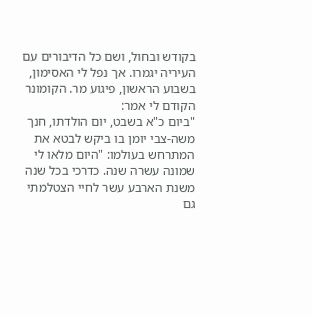בקודש ובחול, ושם כל הדיבורים עם העיריה יגמרו. אך נפל לי האסימון, בשבוע הראשון, פיגוע מר. הקומונר הקודם לי אמר:
"ביום כ"א בשבט, יום הולדתו, חנך משה-צבי יומן בו ביקש לבטא את המתרחש בעולמו: "היום מלאו לי שמונה עשרה שנה. כדרכי בכל שנה משנת הארבע עשר לחיי הצטלמתי גם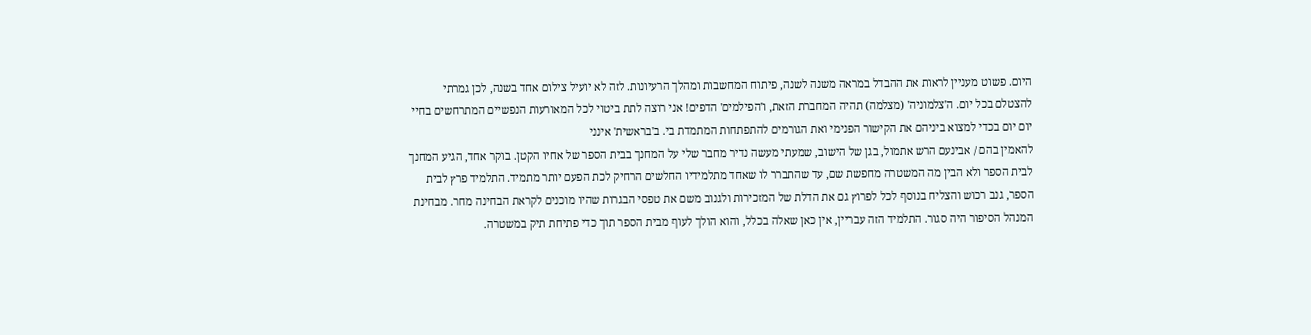היום. פשוט מעניין לראות את ההבדל במראה משנה לשנה, פיתוח המחשבות ומהלך הרעיונות. לזה לא יועיל צילום אחד בשנה, לכן גמרתי להצטלם בכל יום. ה'צלמוניה' (מצלמה) תהיה המחברת הזאת, ו'הפילמים' הדפים! אני רוצה לתת ביטוי לכל המאורעות הנפשיים המתרחשים בחיי יום יום בכדי למצוא ביניהם את הקישור הפנימי ואת הגורמים להתפתחות המתמדת בי. ב'בראשית' אינני
להאמין בהם / אבינעם הרש אתמול, בגן של הישוב, שמעתי מעשה נדיר מחבר שלי על המחנך בבית הספר של אחיו הקטן. בוקר אחד, הגיע המחנך לבית הספר ולא הבין מה המשטרה מחפשת שם, עד שהתברר לו שאחד מתלמידיו החלשים הרחיק לכת הפעם יותר מתמיד. התלמיד פרץ לבית הספר, גנב רכוש והצליח בנוסף לכל לפרוץ גם את הדלת של המזכירות ולגנוב משם את טפסי הבגרות שהיו מוכנים לקראת הבחינה מחר. מבחינת המנהל הסיפור היה סגור. התלמיד הזה עבריין, אין כאן שאלה בכלל, והוא הולך לעוף מבית הספר תוך כדי פתיחת תיק במשטרה.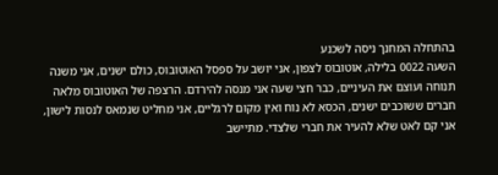בהתחלה המחנך ניסה לשכנע
השעה 0022 בלילה, אוטובוס לצפון, אני יושב על ספסל האוטובוס, כולם ישנים, אני משנה תנוחה ועוצם את העיניים, כבר חצי שעה אני מנסה להירדם. הרצפה של האוטובוס מלאה חברים ששוכבים ישנים, הכסא לא נוח ואין מקום לרגליים, אני מחליט שנמאס לנסות לישון, אני קם לאט שלא להעיר את חברי שלצדי. מתיישב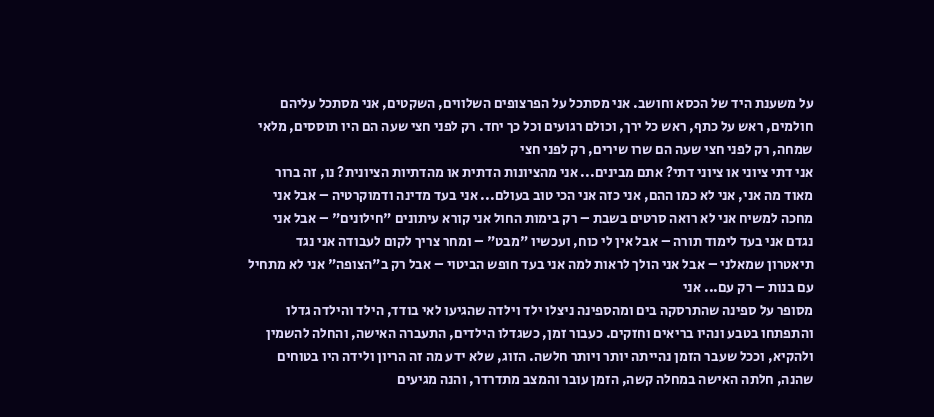על משענת היד של הכסא וחושב. אני מסתכל על הפרצופים השלווים, השקטים, אני מסתכל עליהם חולמים, ראש על כתף, ראש כל ירך, וכולם רגועים וכל כך יחד. רק לפני חצי שעה הם היו תוססים, מלאי שמחה, רק לפני חצי שעה הם שרו שירים, רק לפני חצי
אני דתי ציוני או ציוני דתי? אתם מבינים... אני מהציונות הדתית או מהדתיות הציונית? נו, זה ברור מאוד מה אני, אני לא כמו ההם, אני כזה אני הכי טוב בעולם... אני בעד מדינה ודמוקרטיה – אבל אני מחכה למשיח אני לא רואה סרטים בשבת – רק בימות החול אני קורא עיתונים "חילונים" – אבל אני נגדם אני בעד לימוד תורה – אבל אין לי כוח, ועכשיו "מבט" – ומחר צריך לקום לעבודה אני נגד תיאטרון שמאלני – אבל אני הולך לראות למה אני בעד חופש הביטוי – אבל רק ב"הצופה" אני לא מתחיל עם בנות – רק עם... אני
מסופר על ספינה שהתרסקה בים ומהספינה ניצלו ילד וילדה שהגיעו לאי בודד, הילד והילדה גדלו והתפתחו בטבע ונהיו בריאים וחזקים. כעבור זמן, כשגדלו הילדים, התעברה האישה, והחלה להשמין ולהקיא, וככל שעבר הזמן נהייתה יותר ויותר חלשה. הזוג, שלא ידע מה זה הריון ולידה היו בטוחים שהנה, חלתה האישה במחלה קשה, הזמן עובר והמצב מתדרדר, והנה מגיעים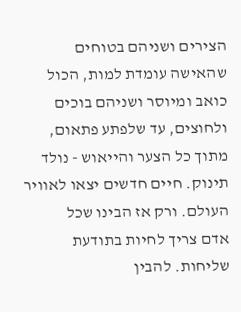הצירים ושניהם בטוחים שהאישה עומדת למות, הכול כואב ומיוסר ושניהם בוכים ולחוצים, עד שלפתע פתאום, מתוך כל הצער והייאוש - נולד תינוק. חיים חדשים יצאו לאוויר העולם. ורק אז הבינו שכל
אדם צריך לחיות בתודעת שליחות. להבין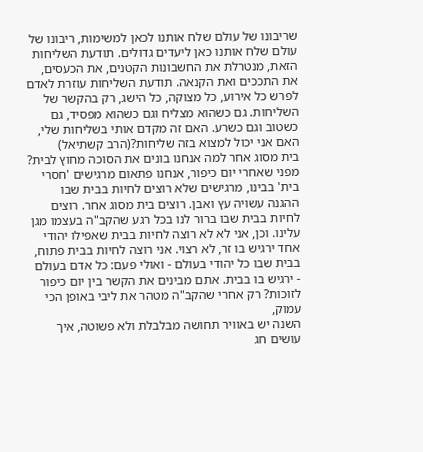שריבונו של עולם שלח אותנו לכאן למשימות, ריבונו של עולם שלח אותנו כאן ליעדים גדולים. תודעת השליחות הזאת, מנטרלת את החשבונות הקטנים, את הכעסים, את התככים ואת הקנאה. תודעת השליחות עוזרת לאדם לפרש כל אירוע, כל מצוקה, כל הישג, רק בהקשר של השליחות. גם כשהוא מצליח וגם כשהוא מפסיד, גם כשטוב וגם כשרע. האם זה מקדם אותי בשליחות שלי, האם אני יכול למצוא בזה שליחות?(הרב קשתיאל)
בית מסוג אחר למה אנחנו בונים את הסוכה מחוץ לבית? מפני שאחרי יום כיפור, אנחנו פתאום מרגישים 'חסרי בית' בבינו, מרגישים שלא רוצים לחיות בבית שבו ההגנה עשויה עץ ואבן. רוצים בית מסוג אחר. רוצים לחיות בבית שבו ברור לנו בכל רגע שהקב"ה בעצמו מגן עלינו. וכן, אני לא לא רוצה לחיות בבית שאפילו יהודי אחד ירגיש בו זר, לא רצוי. אני רוצה לחיות בבית פתוח, בבית שבו כל יהודי בעולם - ואולי פעם: כל אדם בעולם - ירגיש בו בבית. אתם מבינים את הקשר בין יום כיפור לזוכות? רק אחרי שהקב"ה מטהר את ליבי באופן הכי עמוק,
השנה יש באוויר תחושה מבלבלת ולא פשוטה, איך עושים חג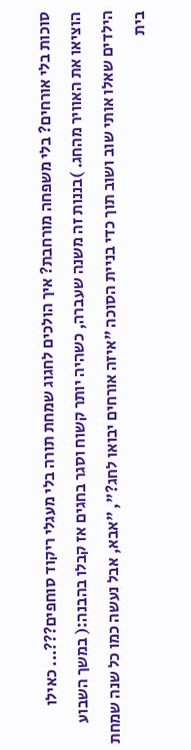סוכות בלי אורחים? בלי משפחה מורחבת? איך הולכים לחגוג שמחת תורה בלי מעגלי ריקוד סוחפים???... כאילו הוציאו את האוויר מהחג. )בננות זה משנה שעברה, כשהיה יותר קשוח וסגר בחגים אז קבלו בהבנה:( במשך השבוע הילדים שאלו אותי שוב ושוב תוך כדי בניית הסוכה "איזה אורחים יבואו לחג?", "אבא, אבל נעשה כמו כל שנה שמחת בית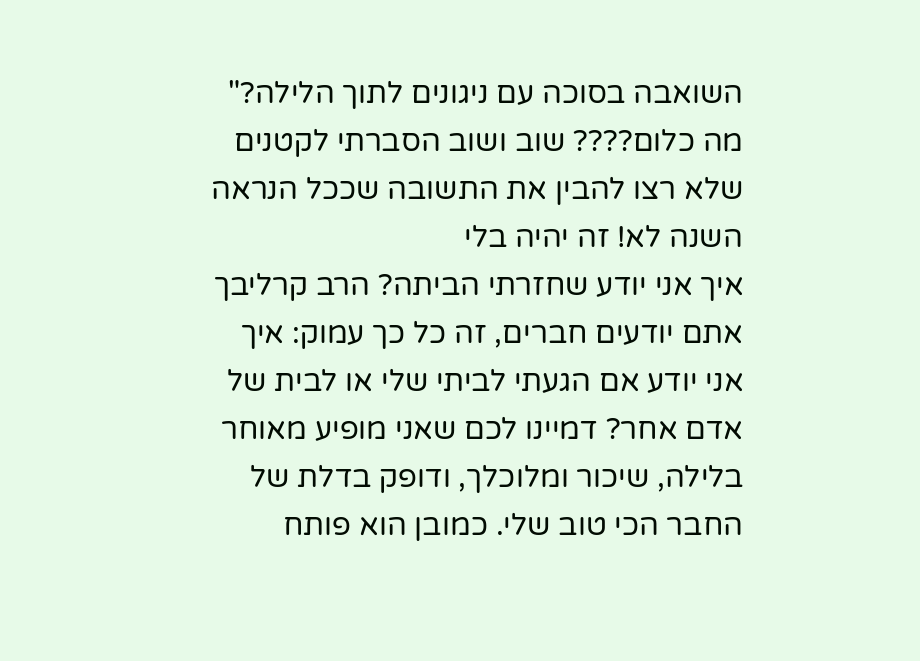השואבה בסוכה עם ניגונים לתוך הלילה?" מה כלום???? שוב ושוב הסברתי לקטנים שלא רצו להבין את התשובה שככל הנראה השנה לא! זה יהיה בלי
איך אני יודע שחזרתי הביתה? הרב קרליבך אתם יודעים חברים, זה כל כך עמוק: איך אני יודע אם הגעתי לביתי שלי או לבית של אדם אחר? דמיינו לכם שאני מופיע מאוחר בלילה, שיכור ומלוכלך, ודופק בדלת של החבר הכי טוב שלי. כמובן הוא פותח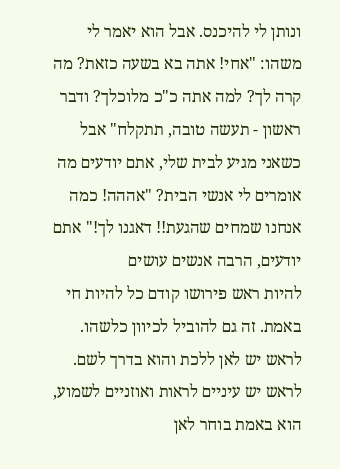ונותן לי להיכנס. אבל הוא יאמר לי משהו: "אחי! אתה בא בשעה כזאת? מה קרה לך? למה אתה כ"כ מלוכלך? ודבר ראשון - תעשה טובה, תתקלח" אבל כשאני מגיע לבית שלי, אתם יודעים מה אומרים לי אנשי הבית? "אההה! כמה אנחנו שמחים שהגעת!! דאגנו לך!" אתם יודעים, הרבה אנשים עושים
להיות ראש פירושו קודם כל להיות חי באמת. זה גם להוביל לכיוון כלשהו. לראש יש לאן ללכת והוא בדרך לשם. לראש יש עיניים לראות ואוזניים לשמוע, הוא באמת בוחר לאן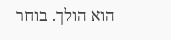הוא הולך. בוחר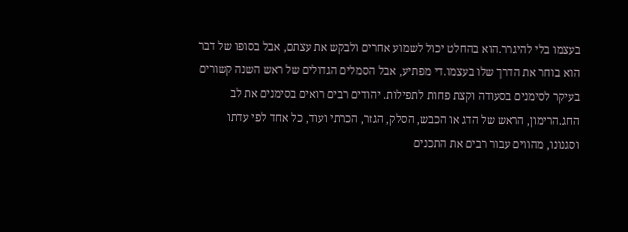בעצמו בלי להיגרר.הוא בהחלט יכול לשמוע אחרים ולבקש את עצתם, אבל בסופו של דבר הוא בוחר את הדרך שלו בעצמו.די מפתיע, אבל הסמלים הגדולים של ראש השנה קשורים בעיקר לסימנים בסעודה וקצת פחות לתפילות. יהודים רבים רואים בסימנים את לב החג.הרימון, הראש של הדג או הכבש, הסלק, הגזר, הכרתי ועוד, כל אחד לפי עדתו וסגנונו, מהווים עבור רבים את התכנים